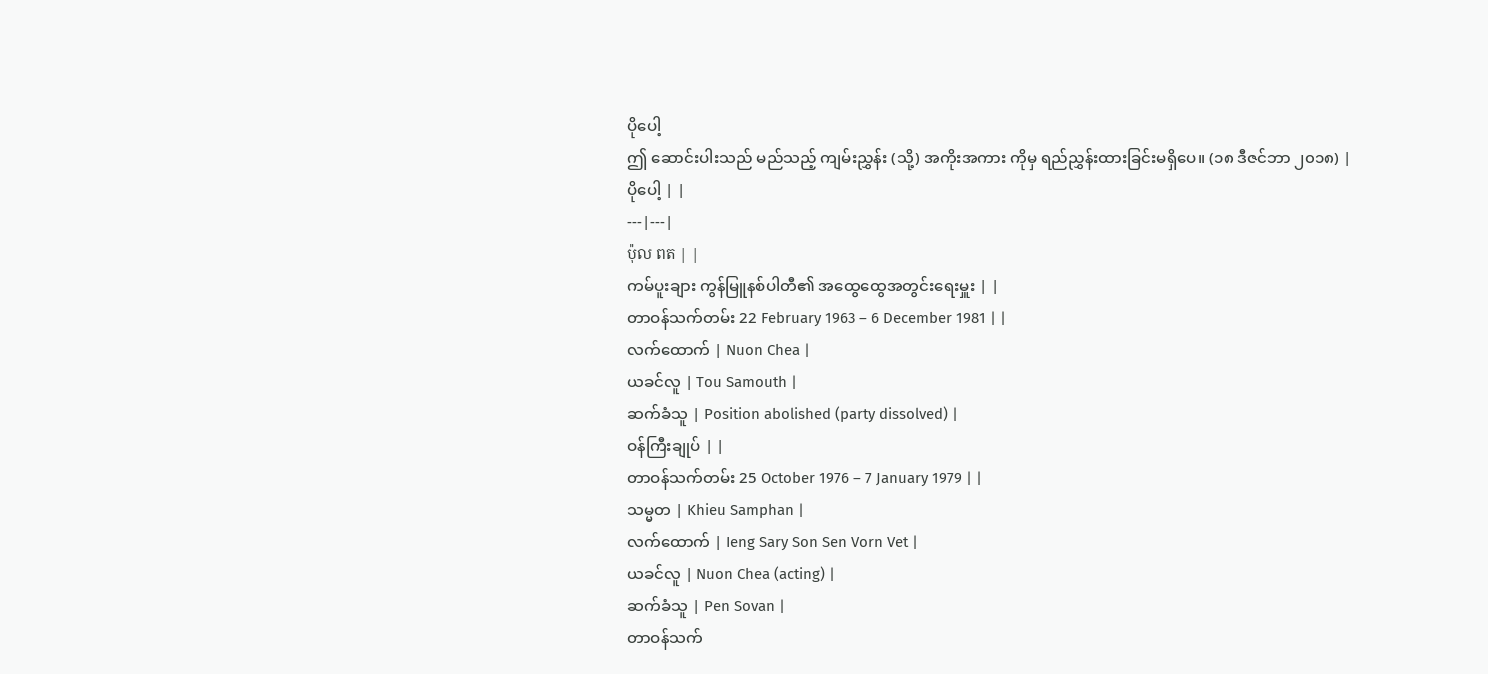ပိုပေါ့
ဤ ဆောင်းပါးသည် မည်သည့် ကျမ်းညွှန်း (သို့) အကိုးအကား ကိုမှ ရည်ညွှန်းထားခြင်းမရှိပေ။ (၁၈ ဒီဇင်ဘာ ၂၀၁၈) |
ပိုပေါ့ | |
---|---|
ប៉ុល ពត | |
ကမ်ပူးချား ကွန်မြူနစ်ပါတီ၏ အထွေထွေအတွင်းရေးမှူး | |
တာဝန်သက်တမ်း 22 February 1963 – 6 December 1981 | |
လက်ထောက် | Nuon Chea |
ယခင်လူ | Tou Samouth |
ဆက်ခံသူ | Position abolished (party dissolved) |
ဝန်ကြီးချုပ် | |
တာဝန်သက်တမ်း 25 October 1976 – 7 January 1979 | |
သမ္မတ | Khieu Samphan |
လက်ထောက် | Ieng Sary Son Sen Vorn Vet |
ယခင်လူ | Nuon Chea (acting) |
ဆက်ခံသူ | Pen Sovan |
တာဝန်သက်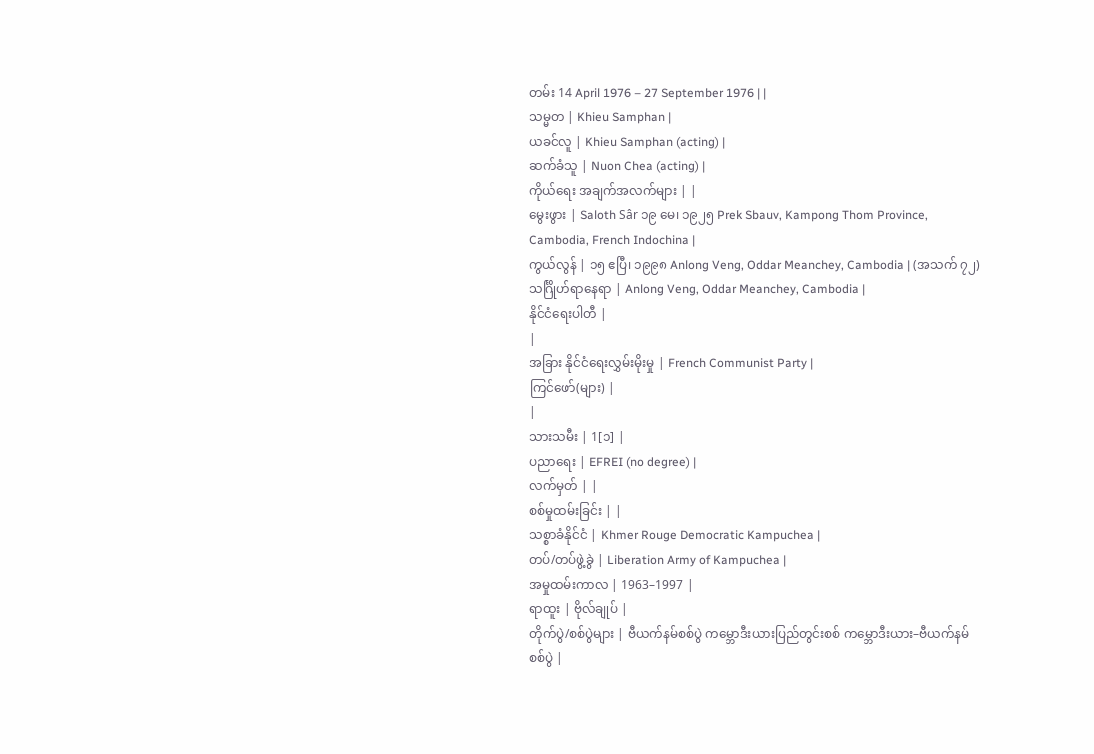တမ်း 14 April 1976 – 27 September 1976 | |
သမ္မတ | Khieu Samphan |
ယခင်လူ | Khieu Samphan (acting) |
ဆက်ခံသူ | Nuon Chea (acting) |
ကိုယ်ရေး အချက်အလက်များ | |
မွေးဖွား | Saloth Sâr ၁၉ မေ၊ ၁၉၂၅ Prek Sbauv, Kampong Thom Province, Cambodia, French Indochina |
ကွယ်လွန် | ၁၅ ဧပြီ၊ ၁၉၉၈ Anlong Veng, Oddar Meanchey, Cambodia | (အသက် ၇၂)
သင်္ဂြိုဟ်ရာနေရာ | Anlong Veng, Oddar Meanchey, Cambodia |
နိုင်ငံရေးပါတီ |
|
အခြား နိုင်ငံရေးလွှမ်းမိုးမှု | French Communist Party |
ကြင်ဖော်(များ) |
|
သားသမီး | 1[၁] |
ပညာရေး | EFREI (no degree) |
လက်မှတ် | |
စစ်မှုထမ်းခြင်း | |
သစ္စာခံနိုင်ငံ | Khmer Rouge Democratic Kampuchea |
တပ်/တပ်ဖွဲ့ခွဲ | Liberation Army of Kampuchea |
အမှုထမ်းကာလ | 1963–1997 |
ရာထူး | ဗိုလ်ချုပ် |
တိုက်ပွဲ/စစ်ပွဲများ | ဗီယက်နမ်စစ်ပွဲ ကမ္ဘောဒီးယားပြည်တွင်းစစ် ကမ္ဘောဒီးယား–ဗီယက်နမ် စစ်ပွဲ |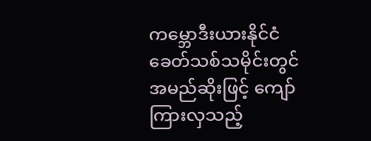ကမ္ဘောဒီးယားနိုင်ငံခေတ်သစ်သမိုင်းတွင် အမည်ဆိုးဖြင့် ကျော်ကြားလှသည့်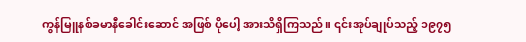ကွန်မြူနစ်ခမာနီခေါင်းဆောင် အဖြစ် ပိုပေါ့ အားသိရှိကြသည်။ ၎င်းအုပ်ချုပ်သည့် ၁၉၇၅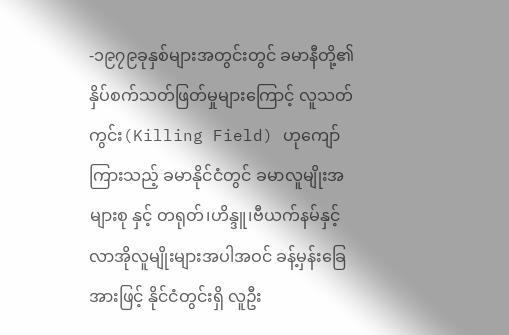-၁၉၇၉ခုနှစ်များအတွင်းတွင် ခမာနီတို့၏ နှိပ်စက်သတ်ဖြတ်မှုများကြောင့် လူသတ်ကွင်း(Killing Field) ဟုကျော်ကြားသည့် ခမာနိုင်ငံတွင် ခမာလူမျိုးအများစု နှင့် တရုတ်၊ဟိန္ဒူ၊ဗီယက်နမ်နှင့် လာအိုလူမျိုးများအပါအဝင် ခန့်မှန်းခြေအားဖြင့် နိုင်ငံတွင်းရှိ လူဦး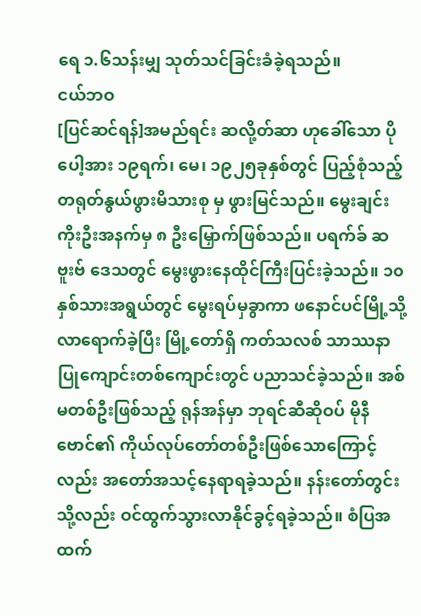ရေ ၁.၆သန်းမျှ သုတ်သင်ခြင်းခံခဲ့ရသည်။
ငယ်ဘဝ
[ပြင်ဆင်ရန်]အမည်ရင်း ဆလို့တ်ဆာ ဟုခေါ်သော ပိုပေါ့အား ၁၉ရက်၊ မေ၊ ၁၉၂၅ခုနှစ်တွင် ပြည့်စုံသည့် တရုတ်နွယ်ဖွားမိသားစု မှ ဖွားမြင်သည်။ မွေးချင်းကိုးဦးအနက်မှ ၈ ဦးမြှောက်ဖြစ်သည်။ ပရက်ခ် ဆဗူးဗ် ဒေသတွင် မွေးဖွားနေထိုင်ကြီးပြင်းခဲ့သည်။ ၁၀နှစ်သားအရွယ်တွင် မွေးရပ်မှခွာကာ ဖနောင်ပင်မြို့သို့လာရောက်ခဲ့ပြီး မြို့တော်ရှိ ကတ်သလစ် သာဿနာပြုကျောင်းတစ်ကျောင်းတွင် ပညာသင်ခဲ့သည်။ အစ်မတစ်ဦးဖြစ်သည့် ရုန်အန်မှာ ဘုရင်ဆီဆိုဝပ် မိုနီဗောင်၏ ကိုယ်လုပ်တော်တစ်ဦးဖြစ်သောကြောင့်လည်း အတော်အသင့်နေရာရခဲ့သည်။ နန်းတော်တွင်းသို့လည်း ဝင်ထွက်သွားလာနိုင်ခွင့်ရခဲ့သည်။ စံပြအထက်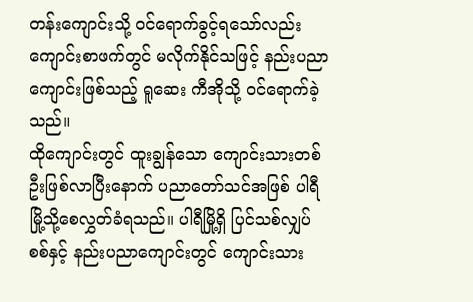တန်းကျောင်းသို့ ဝင်ရောက်ခွင့်ရသော်လည်း ကျောင်းစာဖက်တွင် မလိုက်နိုင်သဖြင့် နည်းပညာကျောင်းဖြစ်သည့် ရူဆေး ကီအိုသို့ ဝင်ရောက်ခဲ့သည်။
ထိုကျောင်းတွင် ထူးချွန်သော ကျောင်းသားတစ်ဦးဖြစ်လာပြီးနောက် ပညာတော်သင်အဖြစ် ပါရီမြို့သို့စေလွှတ်ခံရသည်။ ပါရီမြို့ရှိ ပြင်သစ်လျှပ်စစ်နှင့် နည်းပညာကျောင်းတွင် ကျောင်းသား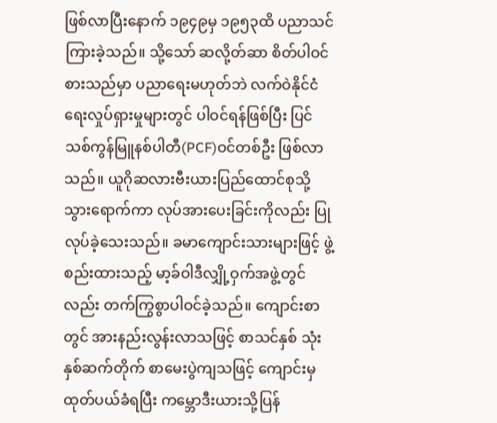ဖြစ်လာပြီးနောက် ၁၉၄၉မှ ၁၉၅၃ထိ ပညာသင်ကြားခဲ့သည်။ သို့သော် ဆလို့တ်ဆာ စိတ်ပါဝင်စားသည်မှာ ပညာရေးမဟုတ်ဘဲ လက်ဝဲနိုင်ငံရေးလှုပ်ရှားမှုများတွင် ပါဝင်ရန်ဖြစ်ပြီး ပြင်သစ်ကွန်မြူနစ်ပါတီ(PCF)ဝင်တစ်ဦး ဖြစ်လာသည်။ ယူဂိုဆလားဗီးယားပြည်ထောင်စုသို့သွားရောက်ကာ လုပ်အားပေးခြင်းကိုလည်း ပြုလုပ်ခဲ့သေးသည်။ ခမာကျောင်းသားများဖြင့် ဖွဲ့စည်းထားသည့် မာ့ခ်ဝါဒီလျှို့ဝှက်အဖွဲ့တွင်လည်း တက်ကြွစွာပါဝင်ခဲ့သည်။ ကျောင်းစာတွင် အားနည်းလွန်းလာသဖြင့် စာသင်နှစ် သုံးနှစ်ဆက်တိုက် စာမေးပွဲကျသဖြင့် ကျောင်းမှ ထုတ်ပယ်ခံရပြီး ကမ္ဘောဒီးယားသို့ပြန်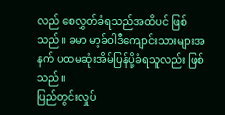လည် စေလွှတ်ခံရသည်အထိပင် ဖြစ်သည်။ ခမာ မာ့ခ်ဝါဒီကျောင်းသားများအနက် ပထမဆုံးအိမ်ပြန်ပို့ခံရသူလည်း ဖြစ်သည်။
ပြည်တွင်းလှုပ်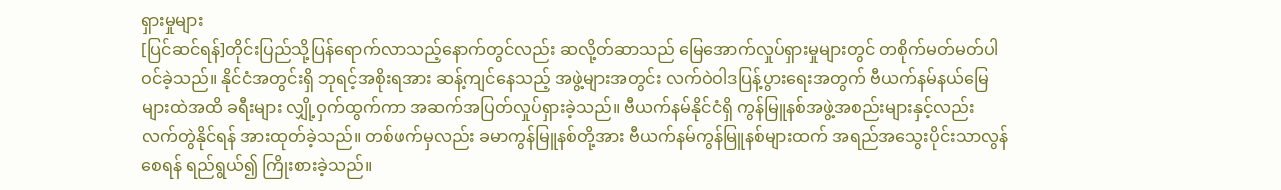ရှားမှုများ
[ပြင်ဆင်ရန်]တိုင်းပြည်သို့ပြန်ရောက်လာသည့်နောက်တွင်လည်း ဆလို့တ်ဆာသည် မြေအောက်လှုပ်ရှားမှုများတွင် တစိုက်မတ်မတ်ပါဝင်ခဲ့သည်။ နိုင်ငံအတွင်းရှိ ဘုရင့်အစိုးရအား ဆန့်ကျင်နေသည့် အဖွဲ့များအတွင်း လက်ဝဲဝါဒပြန့်ပွားရေးအတွက် ဗီယက်နမ်နယ်မြေများထဲအထိ ခရီးများ လျှို့ဝှက်ထွက်ကာ အဆက်အပြတ်လှုပ်ရှားခဲ့သည်။ ဗီယက်နမ်နိုင်ငံရှိ ကွန်မြူနစ်အဖွဲ့အစည်းများနှင့်လည်း လက်တွဲနိုင်ရန် အားထုတ်ခဲ့သည်။ တစ်ဖက်မှလည်း ခမာကွန်မြူနစ်တို့အား ဗီယက်နမ်ကွန်မြူနစ်များထက် အရည်အသွေးပိုင်းသာလွန်စေရန် ရည်ရွယ်၍ ကြိုးစားခဲ့သည်။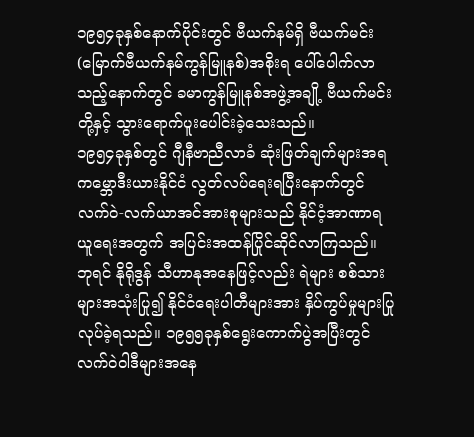၁၉၅၄ခုနှစ်နောက်ပိုင်းတွင် ဗီယက်နမ်ရှိ ဗီယက်မင်း(မြောက်ဗီယက်နမ်ကွန်မြူနစ်)အစိုးရ ပေါ်ပေါက်လာသည့်နောက်တွင် ခမာကွန်မြူနစ်အဖွဲ့အချို့ ဗီယက်မင်းတို့နှင့် သွားရောက်ပူးပေါင်းခဲ့သေးသည်။
၁၉၅၄ခုနှစ်တွင် ဂျီနီဗာညီလာခံ ဆုံးဖြတ်ချက်များအရ ကမ္ဘောဒီးယားနိုင်ငံ လွတ်လပ်ရေးရပြီးနောက်တွင် လက်ဝဲ-လက်ယာအင်အားစုများသည် နိုင်ငံ့အာဏာရယူရေးအတွက် အပြင်းအထန်ပြိုင်ဆိုင်လာကြသည်။ ဘုရင် နိုရိုဒွန် သီဟာနုအနေဖြင့်လည်း ရဲများ စစ်သားများအသုံးပြု၍ နိုင်ငံရေးပါတီများအား နှိပ်ကွပ်မှုများပြုလုပ်ခဲ့ရသည်။ ၁၉၅၅ခုနှစ်ရွေးကောက်ပွဲအပြီးတွင် လက်ဝဲဝါဒီများအနေ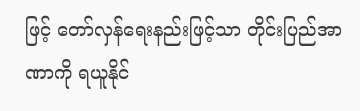ဖြင့် တော်လှန်ရေးနည်းဖြင့်သာ တိုင်းပြည်အာဏာကို ရယူနိုင်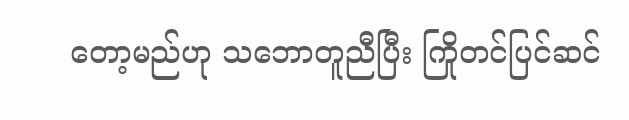တော့မည်ဟု သဘောတူညီပြီး ကြိုတင်ပြင်ဆင်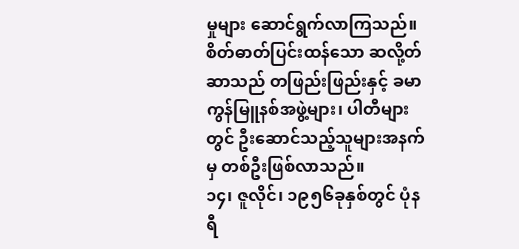မှုများ ဆောင်ရွက်လာကြသည်။ စိတ်ဓာတ်ပြင်းထန်သော ဆလို့တ်ဆာသည် တဖြည်းဖြည်းနှင့် ခမာကွန်မြူနစ်အဖွဲ့များ၊ ပါတီများတွင် ဦးဆောင်သည့်သူများအနက်မှ တစ်ဦးဖြစ်လာသည်။
၁၄၊ ဇူလိုင်၊ ၁၉၅၆ခုနှစ်တွင် ပုံနရီ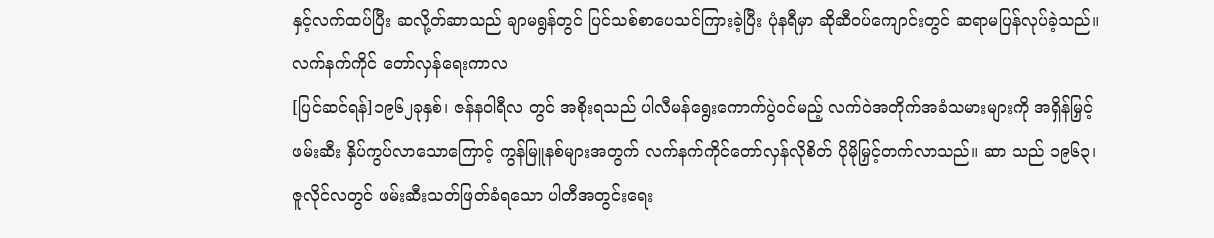နှင့်လက်ထပ်ပြီး ဆလို့တ်ဆာသည် ချာမရွန်တွင် ပြင်သစ်စာပေသင်ကြားခဲ့ပြီး ပုံနရီမှာ ဆိုဆီဝပ်ကျောင်းတွင် ဆရာမပြန်လုပ်ခဲ့သည်။
လက်နက်ကိုင် တော်လှန်ရေးကာလ
[ပြင်ဆင်ရန်]၁၉၆၂ခုနှစ်၊ ဇန်နဝါရီလ တွင် အစိုးရသည် ပါလီမန်ရွေးကောက်ပွဲဝင်မည့် လက်ဝဲအတိုက်အခံသမားများကို အရှိန်မြှင့်ဖမ်းဆီး နှိပ်ကွပ်လာသောကြောင့် ကွန်မြူနစ်များအတွက် လက်နက်ကိုင်တော်လှန်လိုစိတ် ပိုမိုမြှင့်တက်လာသည်။ ဆာ သည် ၁၉၆၃၊ ဇူလိုင်လတွင် ဖမ်းဆီးသတ်ဖြတ်ခံရသော ပါတီအတွင်းရေး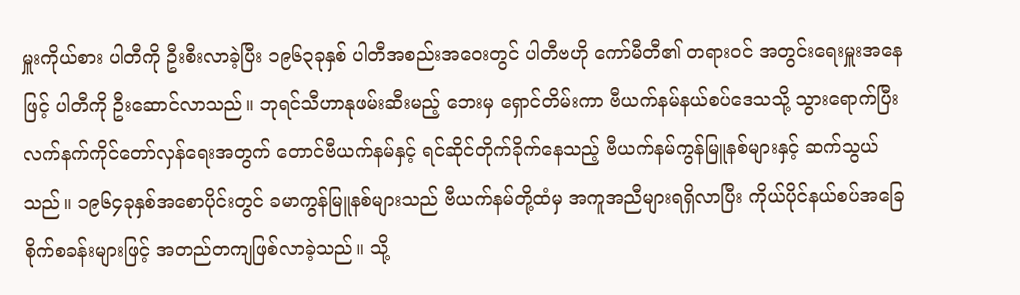မှူးကိုယ်စား ပါတီကို ဦးစီးလာခဲ့ပြီး ၁၉၆၃ခုနှစ် ပါတီအစည်းအဝေးတွင် ပါတီဗဟို ကော်မီတီ၏ တရားဝင် အတွင်းရေးမှူးအနေဖြင့် ပါတီကို ဦးဆောင်လာသည်။ ဘုရင်သီဟာနုဖမ်းဆီးမည့် ဘေးမှ ရှောင်တိမ်းကာ ဗီယက်နမ်နယ်စပ်ဒေသသို့ သွားရောက်ပြီး လက်နက်ကိုင်တော်လှန်ရေးအတွက် တောင်ဗီယက်နမ်နှင့် ရင်ဆိုင်တိုက်ခိုက်နေသည့် ဗီယက်နမ်ကွန်မြူနစ်များနှင့် ဆက်သွယ်သည်။ ၁၉၆၄ခုနှစ်အစောပိုင်းတွင် ခမာကွန်မြူနစ်များသည် ဗီယက်နမ်တို့ထံမှ အကူအညီများရရှိလာပြီး ကိုယ်ပိုင်နယ်စပ်အခြေစိုက်စခန်းများဖြင့် အတည်တကျဖြစ်လာခဲ့သည်။ သို့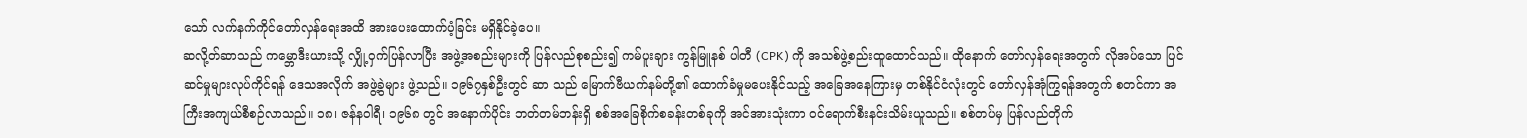သော် လက်နက်ကိုင်တော်လှန်ရေးအထိ အားပေးထောက်ပံ့ခြင်း မရှိနိုင်ခဲ့ပေ။
ဆလို့တ်ဆာသည် ကမ္ဘောဒီးယားသို့ လျှို့ဝှက်ပြန်လာပြီး အဖွဲ့အစည်းများကို ပြန်လည်စုစည်း၍ ကမ်ပူးချား ကွန်မြူနစ် ပါတီ (CPK) ကို အသစ်ဖွဲ့စည်းထူထောင်သည်။ ထိုနောက် တော်လှန်ရေးအတွက် လိုအပ်သော ပြင်ဆင်မှုများလုပ်ကိုင်ရန် ဒေသအလိုက် အဖွဲ့ခွဲများ ဖွဲ့သည်။ ၁၉၆၇နှစ်ဦးတွင် ဆာ သည် မြောက်ဗီယက်နမ်တို့၏ ထောက်ခံမှုမပေးနိုင်သည့် အခြေအနေကြားမှ တစ်နိုင်ငံလုံးတွင် တော်လှန်အုံကြွရန်အတွက် စတင်ကာ အကြီးအကျယ်စီစဉ်လာသည်။ ၁၈၊ ဇန်နဝါရီ၊ ၁၉၆၈ တွင် အနောက်ပိုင်း ဘတ်တမ်ဘန်းရှိ စစ်အခြေစိုက်စခန်းတစ်ခုကို အင်အားသုံးကာ ဝင်ရောက်စီးနင်းသိမ်းယူသည်။ စစ်တပ်မှ ပြန်လည်တိုက်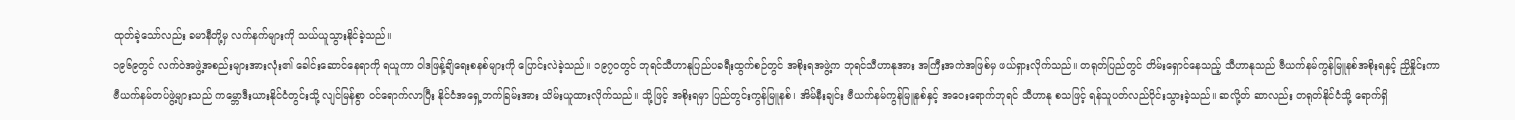ထုတ်ခဲ့သော်လည်း ခမာနီတို့မှ လက်နက်များကို သယ်ယူသွားနိုင်ခဲ့သည်။
၁၉၆၉တွင် လက်ဝဲအဖွဲ့အစည်းများအားလုံး၏ ခေါင်းဆောင်နေရာကို ရယူကာ ဝါဒဖြန့်ချိရေးစနစ်များကို ပြောင်းလဲခဲ့သည်။ ၁၉၇၀တွင် ဘုရင်သီဟာနုပြည်ပခရီးထွက်စဉ်တွင် အစိုးရအဖွဲ့က ဘုရင်သီဟာနုအား အကြီးအကဲအဖြစ်မှ ဖယ်ရှားလိုက်သည်။ တရုတ်ပြည်တွင် တိမ်းရှောင်နေသည့် သီဟာနုသည် ဗီယက်နမ်ကွန်မြူနစ်အစိုးရနှင့် ညှိနှိုင်းကာ ဗီယက်နမ်တပ်ဖွဲ့များသည် ကမ္ဘောဒီးယားနိုင်ငံတွင်းသို့ လျင်မြန်စွာ ဝင်ရောက်လာပြီး နိုင်ငံအရှေ့ဘက်ခြမ်းအား သိမ်းယူထားလိုက်သည်။ သို့ဖြင့် အစိုးရမှာ ပြည်တွင်းကွန်မြူနစ်၊ အိမ်နီးချင်း ဗီယက်နမ်ကွန်မြူနစ်နှင့် အဝေးရောက်ဘုရင် သီဟာနု စသဖြင့် ရန်သူပတ်လည်ဝိုင်းသွားခဲ့သည်။ ဆလို့တ် ဆာလည်း တရုတ်နိုင်ငံသို့ ရောက်ရှိ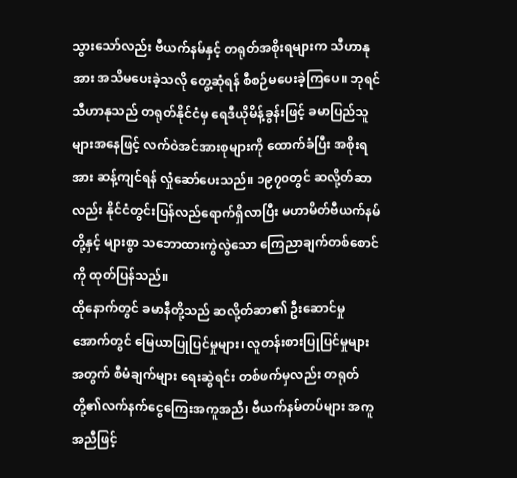သွားသော်လည်း ဗီယက်နမ်နှင့် တရုတ်အစိုးရများက သီဟာနုအား အသိမပေးခဲ့သလို တွေ့ဆုံရန် စီစဉ်မပေးခဲ့ကြပေ။ ဘုရင်သီဟာနုသည် တရုတ်နိုင်ငံမှ ရေဒီယိုမိန့်ခွန်းဖြင့် ခမာပြည်သူများအနေဖြင့် လက်ဝဲအင်အားစုများကို ထောက်ခံပြီး အစိုးရအား ဆန့်ကျင်ရန် လှုံဆော်ပေးသည်။ ၁၉၇၀တွင် ဆလို့တ်ဆာလည်း နိုင်ငံတွင်းပြန်လည်ရောက်ရှိလာပြီး မဟာမိတ်ဗီယက်နမ်တို့နှင့် များစွာ သဘောထားကွဲလွဲသော ကြေညာချက်တစ်စောင်ကို ထုတ်ပြန်သည်။
ထိုနောက်တွင် ခမာနီတို့သည် ဆလို့တ်ဆာ၏ ဦးဆောင်မှုအောက်တွင် မြေယာပြုပြင်မှုများ၊ လူတန်းစားပြုပြင်မှုများအတွက် စီမံချက်များ ရေးဆွဲရင်း တစ်ဖက်မှလည်း တရုတ်တို့၏လက်နက်ငွေကြေးအကူအညီ၊ ဗီယက်နမ်တပ်များ အကူအညီဖြင့်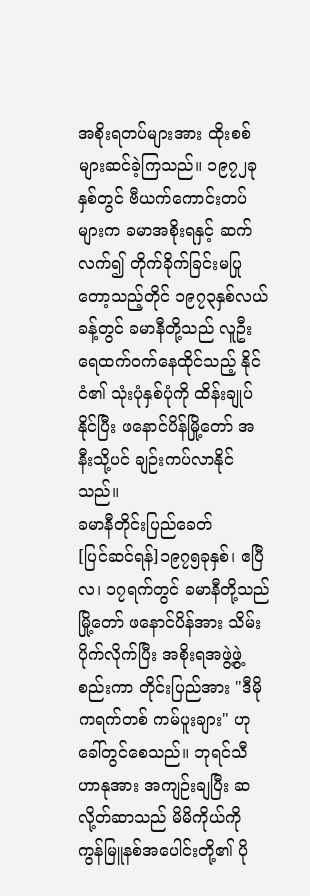အစိုးရတပ်များအား ထိုးစစ်များဆင်ခဲ့ကြသည်။ ၁၉၇၂ခုနှစ်တွင် ဗီယက်ကောင်းတပ်များက ခမာအစိုးရနှင့် ဆက်လက်၍ တိုက်ခိုက်ခြင်းမပြုတော့သည့်တိုင် ၁၉၇၃နှစ်လယ်ခန့်တွင် ခမာနီတို့သည် လူဦးရေထက်ဝက်နေထိုင်သည့် နိုင်ငံ၏ သုံးပုံနှစ်ပုံကို ထိန်းချုပ်နိုင်ပြီး ဖနောင်ပိန်မြို့တော် အနီးသို့ပင် ချဉ်းကပ်လာနိုင်သည်။
ခမာနီတိုင်းပြည်ခေတ်
[ပြင်ဆင်ရန်]၁၉၇၅ခုနှစ်၊ ဧပြီလ၊ ၁၇ရက်တွင် ခမာနီတို့သည် မြို့တော် ဖနောင်ပိန်အား သိမ်းပိုက်လိုက်ပြီး အစိုးရအဖွဲ့ဖွဲ့စည်းကာ တိုင်းပြည်အား "ဒီမိုကရက်တစ် ကမ်ပူးချား" ဟုခေါ်တွင်စေသည်။ ဘုရင်သီဟာနုအား အကျဉ်းချပြီး ဆလို့တ်ဆာသည် မိမိကိုယ်ကို ကွန်မြူနစ်အပေါင်းတို့၏ ပို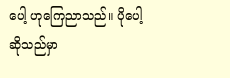ပေါ့ ဟုကြေညာသည်။ ပိုပေါ့ဆိုသည်မှာ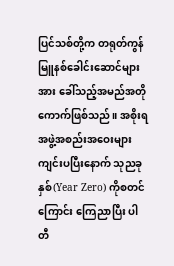ပြင်သစ်တို့က တရုတ်ကွန်မြူနစ်ခေါင်းဆောင်များအား ခေါ်သည့်အမည်အတိုကောက်ဖြစ်သည်။ အစိုးရအဖွဲ့အစည်းအဝေးများ ကျင်းပပြီးနောက် သုညခုနှစ်(Year Zero) ကိုစတင်ကြောင်း ကြေညာပြီး ပါတီ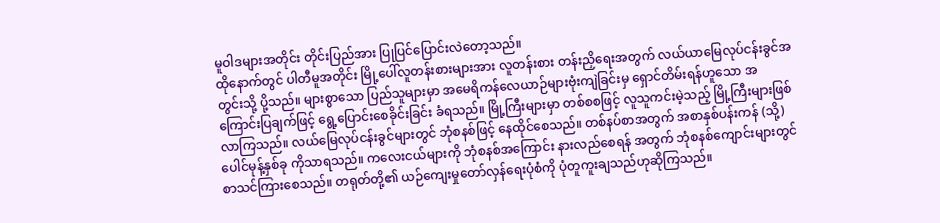မူဝါဒများအတိုင်း တိုင်းပြည်အား ပြုပြင်ပြောင်းလဲတော့သည်။
ထိုနောက်တွင် ပါတီမူအတိုင်း မြို့ပေါ်လူတန်းစားများအား လူတန်းစား တန်းညှိရေးအတွက် လယ်ယာမြေလုပ်ငန်းခွင်အတွင်းသို့ ပို့သည်။ များစွာသော ပြည်သူများမှာ အမေရိကန်လေယာဉ်များဗုံးကျဲခြင်းမှ ရှောင်တိမ်းရန်ဟူသော အကြောင်းပြချက်ဖြင့် ရွေ့ပြောင်းစေခိုင်းခြင်း ခံရသည်။ မြို့ကြီးများမှာ တစ်စစဖြင့် လူသူကင်းမဲ့သည့် မြို့ကြီးများဖြစ်လာကြသည်။ လယ်မြေလုပ်ငန်းခွင်များတွင် ဘုံစနစ်ဖြင့် နေထိုင်စေသည်။ တစ်နပ်စာအတွက် အစာနှစ်ပန်းကန် (သို့) ပေါင်မုန့်နှစ်ခု ကိုသာရသည်။ ကလေးငယ်များကို ဘုံစနစ်အကြောင်း နားလည်စေရန် အတွက် ဘုံစနစ်ကျောင်းများတွင် စာသင်ကြားစေသည်။ တရုတ်တို့၏ ယဉ်ကျေးမှုတော်လှန်ရေးပုံစံကို ပုံတူကူးချသည်ဟုဆိုကြသည်။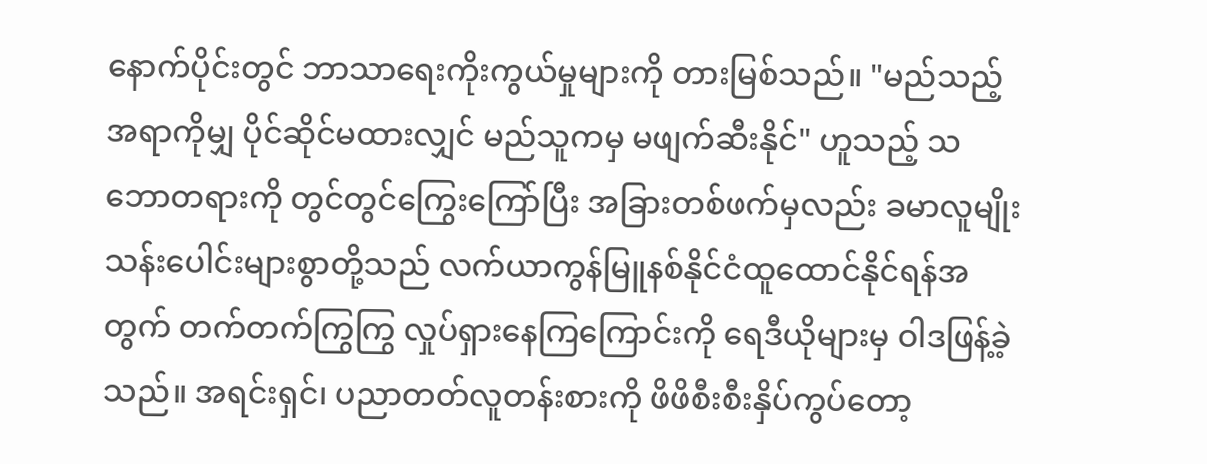နောက်ပိုင်းတွင် ဘာသာရေးကိုးကွယ်မှုများကို တားမြစ်သည်။ "မည်သည့်အရာကိုမျှ ပိုင်ဆိုင်မထားလျှင် မည်သူကမှ မဖျက်ဆီးနိုင်" ဟူသည့် သဘောတရားကို တွင်တွင်ကြွေးကြော်ပြီး အခြားတစ်ဖက်မှလည်း ခမာလူမျိုး သန်းပေါင်းများစွာတို့သည် လက်ယာကွန်မြူနစ်နိုင်ငံထူထောင်နိုင်ရန်အတွက် တက်တက်ကြွကြွ လှုပ်ရှားနေကြကြောင်းကို ရေဒီယိုများမှ ဝါဒဖြန့်ခဲ့သည်။ အရင်းရှင်၊ ပညာတတ်လူတန်းစားကို ဖိဖိစီးစီးနှိပ်ကွပ်တော့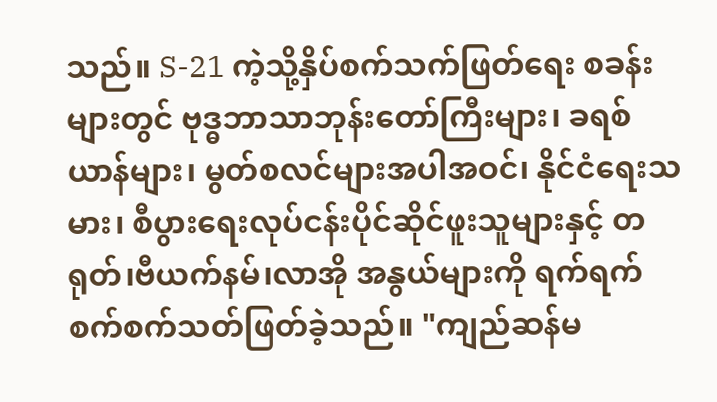သည်။ S-21 ကဲ့သို့နှိပ်စက်သက်ဖြတ်ရေး စခန်းများတွင် ဗုဒ္ဓဘာသာဘုန်းတော်ကြီးများ၊ ခရစ်ယာန်များ၊ မွတ်စလင်များအပါအဝင်၊ နိုင်ငံရေးသမား၊ စီပွားရေးလုပ်ငန်းပိုင်ဆိုင်ဖူးသူများနှင့် တရုတ်၊ဗီယက်နမ်၊လာအို အနွယ်များကို ရက်ရက်စက်စက်သတ်ဖြတ်ခဲ့သည်။ "ကျည်ဆန်မ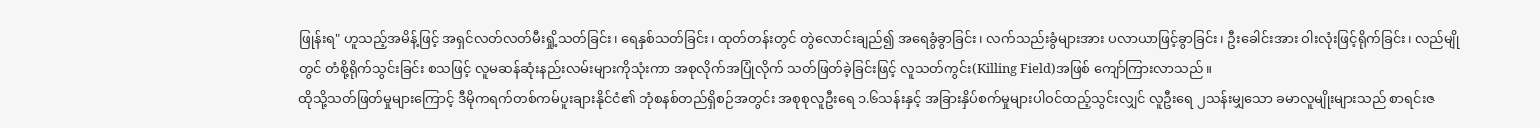ဖြုန်းရ" ဟူသည့်အမိန့်ဖြင့် အရှင်လတ်လတ်မီးရှို့သတ်ခြင်း၊ ရေနှစ်သတ်ခြင်း၊ ထုတ်တန်းတွင် တွဲလောင်းချည်၍ အရေခွံခွာခြင်း၊ လက်သည်းခွံများအား ပလာယာဖြင့်ခွာခြင်း၊ ဦးခေါင်းအား ဝါးလုံးဖြင့်ရိုက်ခြင်း၊ လည်မျိုတွင် တံစို့ရိုက်သွင်းခြင်း စသဖြင့် လူမဆန်ဆုံးနည်းလမ်းများကိုသုံးကာ အစုလိုက်အပြုံလိုက် သတ်ဖြတ်ခဲ့ခြင်းဖြင့် လူသတ်ကွင်း(Killing Field)အဖြစ် ကျော်ကြားလာသည်။
ထိုသို့သတ်ဖြတ်မှုများကြောင့် ဒီမိုကရက်တစ်ကမ်ပူးချားနိုင်ငံ၏ ဘုံစနစ်တည်ရှိစဉ်အတွင်း အစုစုလူဦးရေ ၁.၆သန်းနှင့် အခြားနှိပ်စက်မှုများပါဝင်ထည့်သွင်းလျှင် လူဦးရေ ၂သန်းမျှသော ခမာလူမျိုးများသည် စာရင်းဇ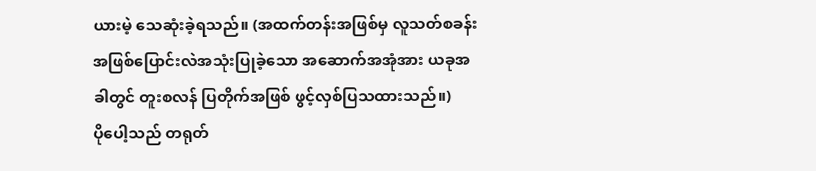ယားမဲ့ သေဆုံးခဲ့ရသည်။ (အထက်တန်းအဖြစ်မှ လူသတ်စခန်းအဖြစ်ပြောင်းလဲအသုံးပြုခဲ့သော အဆောက်အအုံအား ယခုအခါတွင် တူးစလန် ပြတိုက်အဖြစ် ဖွင့်လှစ်ပြသထားသည်။)
ပိုပေါ့သည် တရုတ်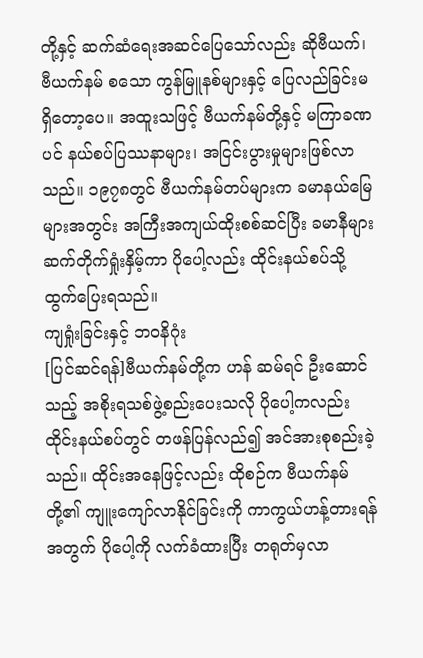တို့နှင့် ဆက်ဆံရေးအဆင်ပြေသော်လည်း ဆိုဗီယက်၊ ဗီယက်နမ် စသော ကွန်မြူနစ်များနှင့် ပြေလည်ခြင်းမရှိတော့ပေ။ အထူးသဖြင့် ဗီယက်နမ်တို့နှင့် မကြာခဏပင် နယ်စပ်ပြဿနာများ၊ အငြင်းပွားမှုများဖြစ်လာသည်။ ၁၉၇၈တွင် ဗီယက်နမ်တပ်များက ခမာနယ်မြေများအတွင်း အကြီးအကျယ်ထိုးစစ်ဆင်ပြီး ခမာနီများ ဆက်တိုက်ရှုံးနှိမ့်ကာ ပိုပေါ့လည်း ထိုင်းနယ်စပ်သို့ ထွက်ပြေးရသည်။
ကျရှုံးခြင်းနှင့် ဘဝနိဂုံး
[ပြင်ဆင်ရန်]ဗီယက်နမ်တို့က ဟန် ဆမ်ရင် ဦးဆောင်သည့် အစိုးရသစ်ဖွဲ့စည်းပေးသလို ပိုပေါ့ကလည်း ထိုင်းနယ်စပ်တွင် တဖန်ပြန်လည်၍ အင်အားစုစည်းခဲ့သည်။ ထိုင်းအနေဖြင့်လည်း ထိုစဉ်က ဗီယက်နမ်တို့၏ ကျူးကျော်လာနိုင်ခြင်းကို ကာကွယ်ဟန့်တားရန်အတွက် ပိုပေါ့ကို လက်ခံထားပြီး တရုတ်မှလာ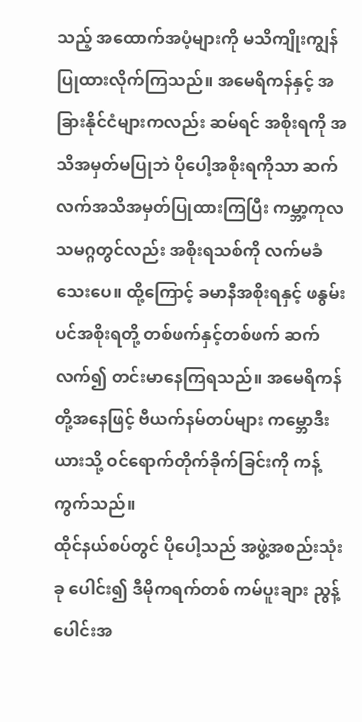သည့် အထောက်အပံ့များကို မသိကျိုးကျွန်ပြုထားလိုက်ကြသည်။ အမေရိကန်နှင့် အခြားနိုင်ငံများကလည်း ဆမ်ရင် အစိုးရကို အသိအမှတ်မပြုဘဲ ပိုပေါ့အစိုးရကိုသာ ဆက်လက်အသိအမှတ်ပြုထားကြပြီး ကမ္ဘာ့ကုလသမဂ္ဂတွင်လည်း အစိုးရသစ်ကို လက်မခံသေးပေ။ ထို့ကြောင့် ခမာနီအစိုးရနှင့် ဖနွမ်းပင်အစိုးရတို့ တစ်ဖက်နှင့်တစ်ဖက် ဆက်လက်၍ တင်းမာနေကြရသည်။ အမေရိကန်တို့အနေဖြင့် ဗီယက်နမ်တပ်များ ကမ္ဘောဒီးယားသို့ ဝင်ရောက်တိုက်ခိုက်ခြင်းကို ကန့်ကွက်သည်။
ထိုင်နယ်စပ်တွင် ပိုပေါ့သည် အဖွဲ့အစည်းသုံးခု ပေါင်း၍ ဒီမိုကရက်တစ် ကမ်ပူးချား ညွန့်ပေါင်းအ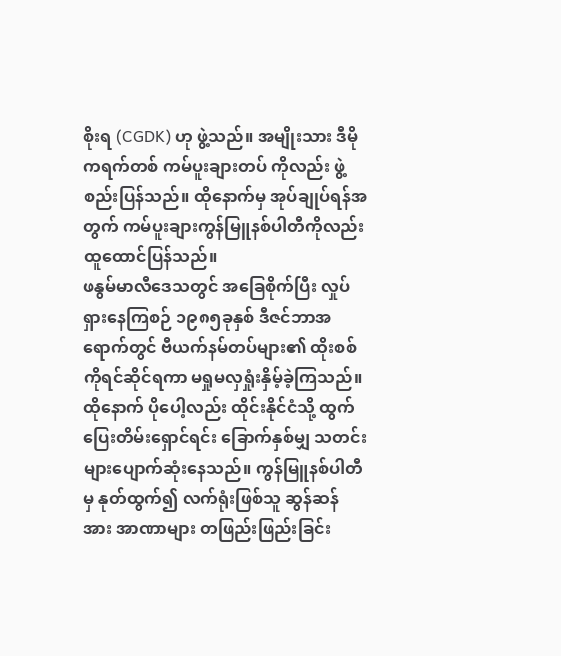စိုးရ (CGDK) ဟု ဖွဲ့သည်။ အမျိုးသား ဒီမိုကရက်တစ် ကမ်ပူးချားတပ် ကိုလည်း ဖွဲ့စည်းပြန်သည်။ ထိုနောက်မှ အုပ်ချုပ်ရန်အတွက် ကမ်ပူးချားကွန်မြူနစ်ပါတီကိုလည်း ထူထောင်ပြန်သည်။
ဖနွမ်မာလီဒေသတွင် အခြေစိုက်ပြီး လှုပ်ရှားနေကြစဉ် ၁၉၈၅ခုနှစ် ဒီဇင်ဘာအရောက်တွင် ဗီယက်နမ်တပ်များ၏ ထိုးစစ်ကိုရင်ဆိုင်ရကာ မရှုမလှရှုံးနှိမ့်ခဲ့ကြသည်။ ထိုနောက် ပိုပေါ့လည်း ထိုင်းနိုင်ငံသို့ ထွက်ပြေးတိမ်းရှောင်ရင်း ခြောက်နှစ်မျှ သတင်းများပျောက်ဆုံးနေသည်။ ကွန်မြူနစ်ပါတီမှ နုတ်ထွက်၍ လက်ရုံးဖြစ်သူ ဆွန်ဆန် အား အာဏာများ တဖြည်းဖြည်းခြင်း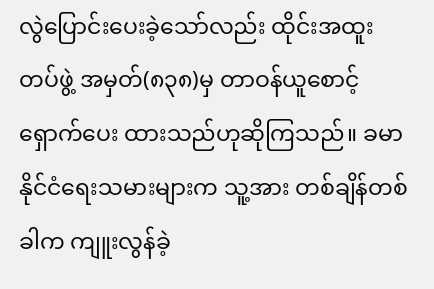လွဲပြောင်းပေးခဲ့သော်လည်း ထိုင်းအထူးတပ်ဖွဲ့ အမှတ်(၈၃၈)မှ တာဝန်ယူစောင့်ရှောက်ပေး ထားသည်ဟုဆိုကြသည်။ ခမာနိုင်ငံရေးသမားများက သူ့အား တစ်ချိန်တစ်ခါက ကျူးလွန်ခဲ့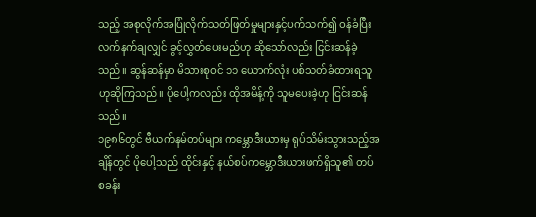သည့် အစုလိုက်အပြုံလိုက်သတ်ဖြတ်မှုများနှင့်ပက်သက်၍ ဝန်ခံပြီးလက်နက်ချလျှင် ခွင့်လွှတ်ပေးမည်ဟု ဆိုသော်လည်း ငြင်းဆန်ခဲ့သည်။ ဆွန်ဆန်မှာ မိသားစုဝင် ၁၁ ယောက်လုံး ပစ်သတ်ခံထားရသူဟုဆိုကြသည်။ ပိုပေါ့ကလည်း ထိုအမိန့်ကို သူမပေးခဲ့ဟု ငြင်းဆန်သည်။
၁၉၈၆တွင် ဗီယက်နမ်တပ်များ ကမ္ဘောဒီးယားမှ ရုပ်သိမ်းသွားသည့်အချိန်တွင် ပိုပေါ့သည် ထိုင်းနှင့် နယ်စပ်ကမ္ဘောဒီးယားဖက်ရှိသူ၏ တပ်စခန်း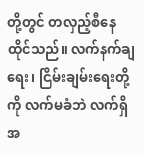တို့တွင် တလှည့်စီနေထိုင်သည်။ လက်နက်ချရေး၊ ငြိမ်းချမ်းရေးတို့ကို လက်မခံဘဲ လက်ရှိအ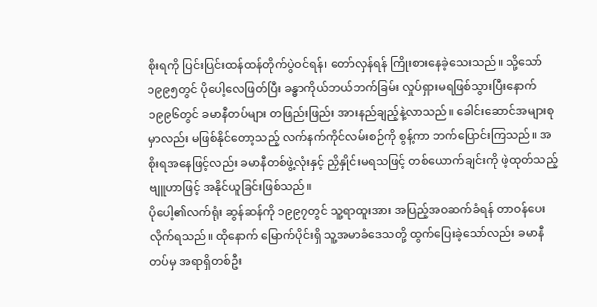စိုးရကို ပြင်းပြင်းထန်ထန်တိုက်ပွဲဝင်ရန်၊ တော်လှန်ရန် ကြိုးစားနေခဲ့သေးသည်။ သို့သော်၁၉၉၅တွင် ပိုပေါ့လေဖြတ်ပြီး ခန္ဓာကိုယ်ဘယ်ဘက်ခြမ်း လှုပ်ရှားမရဖြစ်သွားပြီးနောက် ၁၉၉၆တွင် ခမာနီတပ်များ တဖြည်းဖြည်း အားနည်ချည့်နဲ့လာသည်။ ခေါင်းဆောင်အများစုမှာလည်း မဖြစ်နိုင်တော့သည့် လက်နက်ကိုင်လမ်းစဉ်ကို စွန့်ကာ ဘက်ပြောင်းကြသည်။ အစိုးရအနေဖြင့်လည်း ခမာနီတစ်ဖွဲ့လုံးနှင့် ညှိနှိုင်းမရသဖြင့် တစ်ယောက်ချင်းကို ဖဲ့ထုတ်သည့် ဗျူဟာဖြင့် အနိုင်ယူခြင်းဖြစ်သည်။
ပိုပေါ့၏လက်ရုံး ဆွန်ဆန်ကို ၁၉၉၇တွင် သူ့ရာထူးအား အပြည့်အဝဆက်ခံရန် တာဝန်ပေးလိုက်ရသည်။ ထိုနောက် မြောက်ပိုင်းရှိ သူ့အမာခံဒေသတို့ ထွက်ပြေးခဲ့သော်လည်း ခမာနီတပ်မှ အရာရှိတစ်ဦး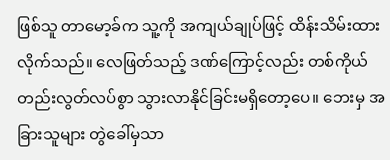ဖြစ်သူ တာမော့ခ်က သူ့ကို အကျယ်ချုပ်ဖြင့် ထိန်းသိမ်းထားလိုက်သည်။ လေဖြတ်သည့် ဒဏ်ကြောင့်လည်း တစ်ကိုယ်တည်းလွတ်လပ်စွာ သွားလာနိုင်ခြင်းမရှိတော့ပေ။ ဘေးမှ အခြားသူများ တွဲခေါ်မှသာ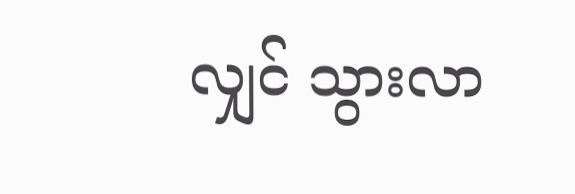လျှင် သွားလာ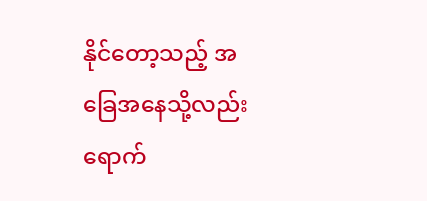နိုင်တော့သည့် အခြေအနေသို့လည်း ရောက်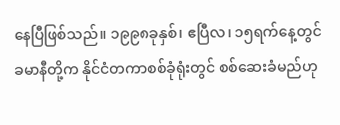နေပြီဖြစ်သည်။ ၁၉၉၈ခုနှစ်၊ ဧပြီလ၊ ၁၅ရက်နေ့တွင် ခမာနီတို့က နိုင်ငံတကာစစ်ခုံရုံးတွင် စစ်ဆေးခံမည်ဟု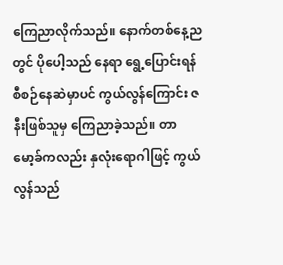ကြေညာလိုက်သည်။ နောက်တစ်နေ့ညတွင် ပိုပေါ့သည် နေရာ ရွေ့ပြောင်းရန် စီစဉ်နေဆဲမှာပင် ကွယ်လွန်ကြောင်း ဇနီးဖြစ်သူမှ ကြေညာခဲ့သည်။ တာမော့ခ်ကလည်း နှလုံးရောဂါဖြင့် ကွယ်လွန်သည်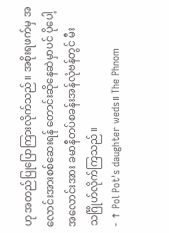ဟု အတည်ပြုပြောကြားလိုက်သည်။ အစိုးရဖက်မှ အလောင်းအားစစ်ဆေးရန် တောင်းဆိုနေဆဲမှာပင် ပိုပေါ့အလောင်းအား ခမာနီတပ်စခန်းအန်လုံဗန်တွင် မီးသင်္ဂြိုဟ်လိုက်ကြသည်။
- ↑ Pol Pot's daughter weds။ The Phnom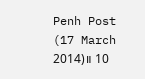Penh Post (17 March 2014)။ 10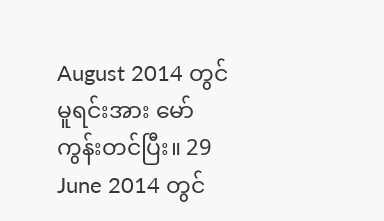August 2014 တွင် မူရင်းအား မော်ကွန်းတင်ပြီး။ 29 June 2014 တွင်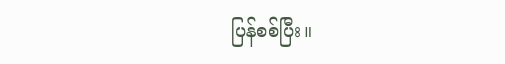ပြန်စစ်ပြီး။